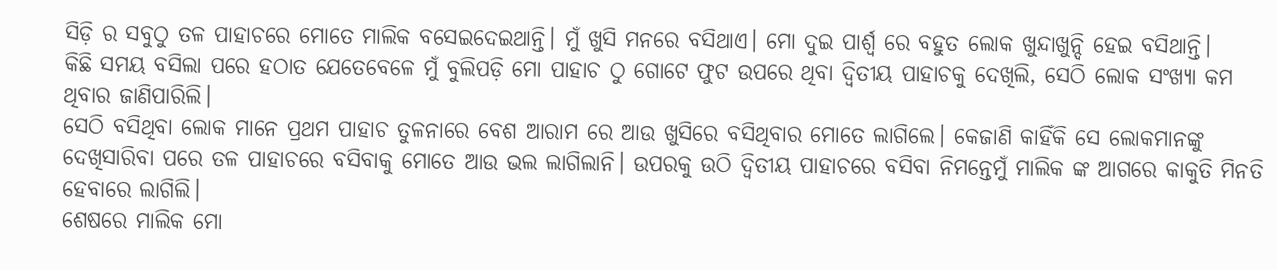ସିଡ଼ି ର ସବୁଠୁ ତଳ ପାହାଚରେ ମୋତେ ମାଲିକ ବସେଇଦେଇଥାନ୍ତି। ମୁଁ ଖୁସି ମନରେ ବସିଥାଏ। ମୋ ଦୁଇ ପାର୍ଶ୍ଵ ରେ ବହୁତ ଲୋକ ଖୁନ୍ଦାଖୁନ୍ଦି ହେଇ ବସିଥାନ୍ତି।
କିଛି ସମୟ ବସିଲା ପରେ ହଠାତ ଯେତେବେଳେ ମୁଁ ବୁଲିପଡ଼ି ମୋ ପାହାଚ ଠୁ ଗୋଟେ ଫୁଟ ଉପରେ ଥିବା ଦ୍ୱିତୀୟ ପାହାଚକୁ ଦେଖିଲି, ସେଠି ଲୋକ ସଂଖ୍ୟା କମ ଥିବାର ଜାଣିପାରିଲି।
ସେଠି ବସିଥିବା ଲୋକ ମାନେ ପ୍ରଥମ ପାହାଚ ତୁଳନାରେ ବେଶ ଆରାମ ରେ ଆଉ ଖୁସିରେ ବସିଥିବାର ମୋତେ ଲାଗିଲେ। କେଜାଣି କାହିଁକି ସେ ଲୋକମାନଙ୍କୁ ଦେଖିସାରିବା ପରେ ତଳ ପାହାଚରେ ବସିବାକୁ ମୋତେ ଆଉ ଭଲ ଲାଗିଲାନି। ଉପରକୁ ଉଠି ଦ୍ୱିତୀୟ ପାହାଚରେ ବସିବା ନିମନ୍ତେମୁଁ ମାଲିକ ଙ୍କ ଆଗରେ କାକୁତି ମିନତି ହେବାରେ ଲାଗିଲି।
ଶେଷରେ ମାଲିକ ମୋ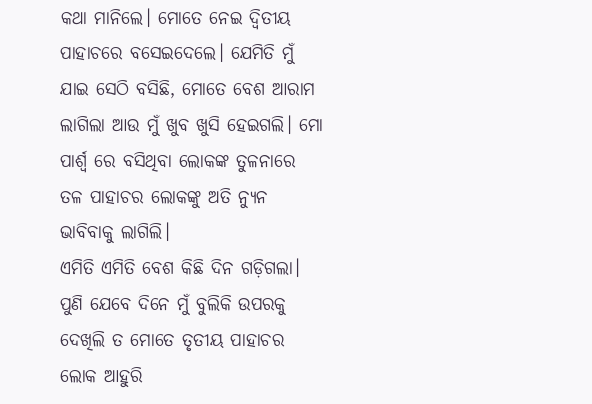କଥା ମାନିଲେ। ମୋତେ ନେଇ ଦ୍ୱିତୀୟ ପାହାଚରେ ବସେଇଦେଲେ। ଯେମିତି ମୁଁ ଯାଇ ସେଠି ବସିଛି, ମୋତେ ବେଶ ଆରାମ ଲାଗିଲା ଆଉ ମୁଁ ଖୁବ ଖୁସି ହେଇଗଲି। ମୋ ପାର୍ଶ୍ଵ ରେ ବସିଥିବା ଲୋକଙ୍କ ତୁଳନାରେ ତଳ ପାହାଚର ଲୋକଙ୍କୁ ଅତି ନ୍ୟୁନ ଭାବିବାକୁ ଲାଗିଲି।
ଏମିତି ଏମିତି ବେଶ କିଛି ଦିନ ଗଡ଼ିଗଲା। ପୁଣି ଯେବେ ଦିନେ ମୁଁ ବୁଲିକି ଉପରକୁ ଦେଖିଲି ତ ମୋତେ ତୃତୀୟ ପାହାଚର ଲୋକ ଆହୁରି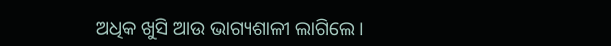ଅଧିକ ଖୁସି ଆଉ ଭାଗ୍ୟଶାଳୀ ଲାଗିଲେ।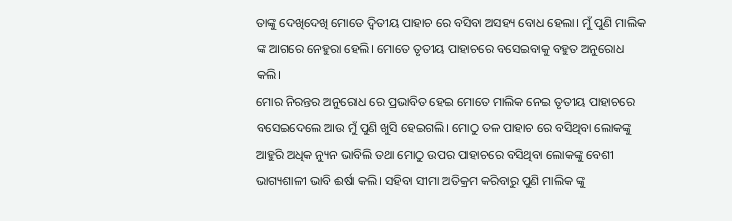ତାଙ୍କୁ ଦେଖିଦେଖି ମୋତେ ଦ୍ୱିତୀୟ ପାହାଚ ରେ ବସିବା ଅସହ୍ୟ ବୋଧ ହେଲା। ମୁଁ ପୁଣି ମାଲିକ ଙ୍କ ଆଗରେ ନେହୁରା ହେଲି। ମୋତେ ତୃତୀୟ ପାହାଚରେ ବସେଇବାକୁ ବହୁତ ଅନୁରୋଧ କଲି।
ମୋର ନିରନ୍ତର ଅନୁରୋଧ ରେ ପ୍ରଭାବିତ ହେଇ ମୋତେ ମାଲିକ ନେଇ ତୃତୀୟ ପାହାଚରେ ବସେଇଦେଲେ ଆଉ ମୁଁ ପୁଣି ଖୁସି ହେଇଗଲି। ମୋଠୁ ତଳ ପାହାଚ ରେ ବସିଥିବା ଲୋକଙ୍କୁ ଆହୁରି ଅଧିକ ନ୍ୟୁନ ଭାବିଲି ତଥା ମୋଠୁ ଉପର ପାହାଚରେ ବସିଥିବା ଲୋକଙ୍କୁ ବେଶୀ ଭାଗ୍ୟଶାଳୀ ଭାବି ଈର୍ଷା କଲି। ସହିବା ସୀମା ଅତିକ୍ରମ କରିବାରୁ ପୁଣି ମାଲିକ ଙ୍କୁ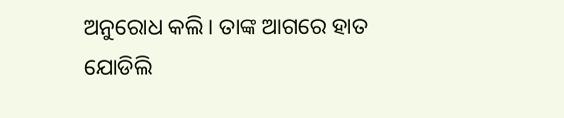ଅନୁରୋଧ କଲି। ତାଙ୍କ ଆଗରେ ହାତ ଯୋଡିଲି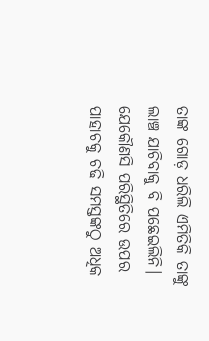ତାଙ୍କ ଗୋଡ଼ ଧରିଲି ଏମିତିକି ତାଙ୍କୁ ଲାଞ୍ଚ ଯାଚିବାକୁ ବି ପଛେଇଲିନି। ଯେକୌଣସି ପରିସ୍ଥିତିରେ ଉପର ପାହାଚକୁ ଚଢି ସମସ୍ତଙ୍କଠୁ ଅଧିକ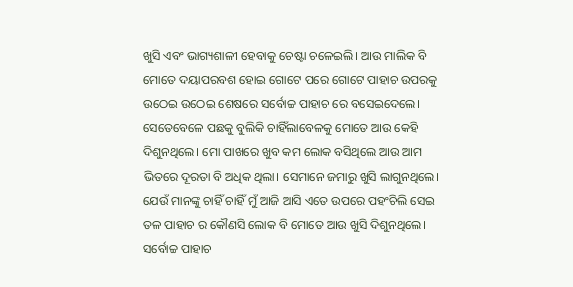ଖୁସି ଏବଂ ଭାଗ୍ୟଶାଳୀ ହେବାକୁ ଚେଷ୍ଟା ଚଳେଇଲି। ଆଉ ମାଲିକ ବି ମୋତେ ଦୟାପରବଶ ହୋଇ ଗୋଟେ ପରେ ଗୋଟେ ପାହାଚ ଉପରକୁ ଉଠେଇ ଉଠେଇ ଶେଷରେ ସର୍ବୋଚ୍ଚ ପାହାଚ ରେ ବସେଇଦେଲେ।
ସେତେବେଳେ ପଛକୁ ବୁଲିକି ଚାହିଁଲାବେଳକୁ ମୋତେ ଆଉ କେହି ଦିଶୁନଥିଲେ। ମୋ ପାଖରେ ଖୁବ କମ ଲୋକ ବସିଥିଲେ ଆଉ ଆମ ଭିତରେ ଦୂରତା ବି ଅଧିକ ଥିଲା। ସେମାନେ ଜମାରୁ ଖୁସି ଲାଗୁନଥିଲେ। ଯେଉଁ ମାନଙ୍କୁ ଚାହିଁ ଚାହିଁ ମୁଁ ଆଜି ଆସି ଏତେ ଉପରେ ପହଂଚିଲି ସେଇ ତଳ ପାହାଚ ର କୌଣସି ଲୋକ ବି ମୋତେ ଆଉ ଖୁସି ଦିଶୁନଥିଲେ। ସର୍ବୋଚ୍ଚ ପାହାଚ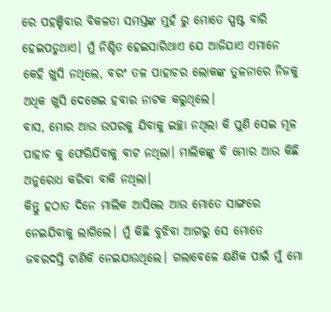ରେ ପହଞ୍ଚିବାର ବିକଳତା ସମସ୍ତଙ୍କ ମୁହଁ ରୁ ମୋତେ ସ୍ପଷ୍ଟ ବାରି ହେଇପଡୁଥାଏ। ମୁଁ ନିଶ୍ଚିତ ହେଇସାରିଥାଏ ଯେ ଆଜିଯାଏ ଏମାନେ କେହି ଖୁସି ନଥିଲେ, ବରଂ ତଳ ପାହାଚର ଲୋକଙ୍କ ତୁଳନାରେ ନିଜକୁ ଅଧିକ ଖୁସି ଦେଖେଇ ହବାର ନାଟକ କରୁଥିଲେ।
ବାସ, ମୋର ଆଉ ଉପରକୁ ଯିବାକୁ ଇଚ୍ଛା ନଥିଲା କି ପୁଣି ସେଇ ମୂଳ ପାହାଚ କୁ ଫେରିଯିବାକୁ ବାଟ ନଥିଲା। ମାଲିକଙ୍କୁ ବି ମୋର ଆଉ କିଛି ଅନୁରୋଧ କରିବା ବାକି ନଥିଲା।
କିନ୍ତୁ ହଠାତ ଦିନେ ମାଲିକ ଆସିଲେ ଆଉ ମୋତେ ସାଙ୍ଗରେ ନେଇଯିବାକୁ ଲାଗିଲେ। ମୁଁ କିଛି ବୁଝିବା ଆଗରୁ ସେ ମୋତେ ଜବରଦସ୍ତି ଟାଣିକି ନେଇଯାଉଥିଲେ। ଗଲାବେଳେ କ୍ଷଣିକ ପାଇଁ ମୁଁ ମୋ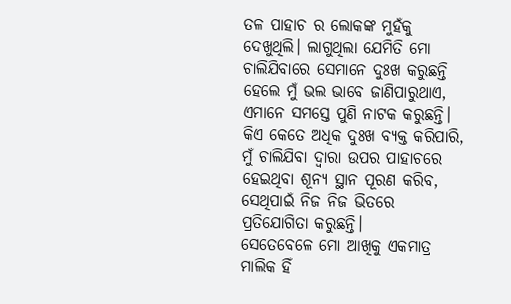ତଳ ପାହାଚ ର ଲୋକଙ୍କ ମୁହଁକୁ ଦେଖୁଥିଲି। ଲାଗୁଥିଲା ଯେମିତି ମୋ ଚାଲିଯିବାରେ ସେମାନେ ଦୁଃଖ କରୁଛନ୍ତି ହେଲେ ମୁଁ ଭଲ ଭାବେ ଜାଣିପାରୁଥାଏ, ଏମାନେ ସମସ୍ତେ ପୁଣି ନାଟକ କରୁଛନ୍ତି। କିଏ କେତେ ଅଧିକ ଦୁଃଖ ବ୍ୟକ୍ତ କରିପାରି, ମୁଁ ଚାଲିଯିବା ଦ୍ୱାରା ଉପର ପାହାଚରେ ହେଇଥିବା ଶୂନ୍ୟ ସ୍ଥାନ ପୂରଣ କରିବ, ସେଥିପାଇଁ ନିଜ ନିଜ ଭିତରେ ପ୍ରତିଯୋଗିତା କରୁଛନ୍ତି।
ସେତେବେଳେ ମୋ ଆଖିକୁ ଏକମାତ୍ର ମାଲିକ ହିଁ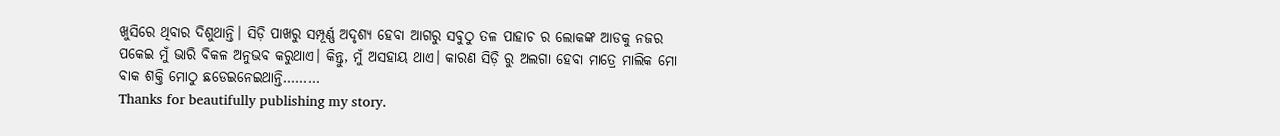ଖୁସିରେ ଥିବାର ଦିଶୁଥାନ୍ତି। ସିଡ଼ି ପାଖରୁ ସମ୍ପୂର୍ଣ୍ଣ ଅଦୃଶ୍ୟ ହେବା ଆଗରୁ ସବୁଠୁ ତଳ ପାହାଚ ର ଲୋକଙ୍କ ଆଡକୁ ନଜର ପକେଇ ମୁଁ ଭାରି ବିକଳ ଅନୁଭବ କରୁଥାଏ। କିନ୍ତୁ, ମୁଁ ଅସହାୟ ଥାଏ। କାରଣ ସିଡ଼ି ରୁ ଅଲଗା ହେବା ମାତ୍ରେ ମାଲିକ ମୋ ବାକ ଶକ୍ତି ମୋଠୁ ଛଡେଇନେଇଥାନ୍ତି………
Thanks for beautifully publishing my story.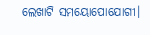ଲେଖାଟି ସମୟୋପୋଯୋଗୀ।